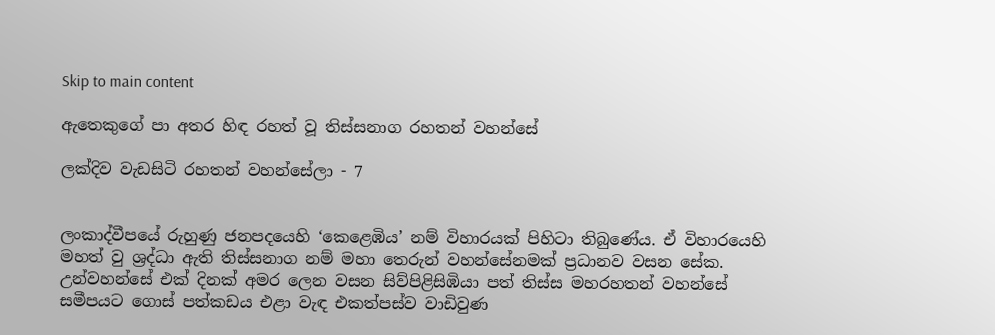Skip to main content

ඇතෙකුගේ පා අතර හිඳ රහත් වූ තිස්සනාග රහතන් වහන්සේ

ලක්දිව වැඩසිටි රහතන් වහන්සේලා - 7


ලංකාද්වීපයේ රුහුණු ජනපදයෙහි ‘කෙළෙඹිය’ නම් විහාරයක් පිහිටා තිබුණේය. ඒ විහාරයෙහි මහත් වු ශ්‍රද්ධා ඇති තිස්සනාග නම් මහා තෙරුන් වහන්සේනමක් ප්‍රධානව වසන සේක. උන්වහන්සේ එක් දිනක් අමර ලෙන වසන සිව්පිළිසිඹියා පත් තිස්ස මහරහතන් වහන්සේ සමීපයට ගොස් පත්කඩය එළා වැඳ එකත්පස්ව වාඩිවුණ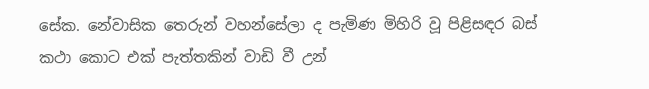සේක. නේවාසික තෙරුන් වහන්සේලා ද පැමිණ මිහිරි වූ පිළිසඳර බස් කථා කොට එක් පැත්තකින් වාඩි වී උන්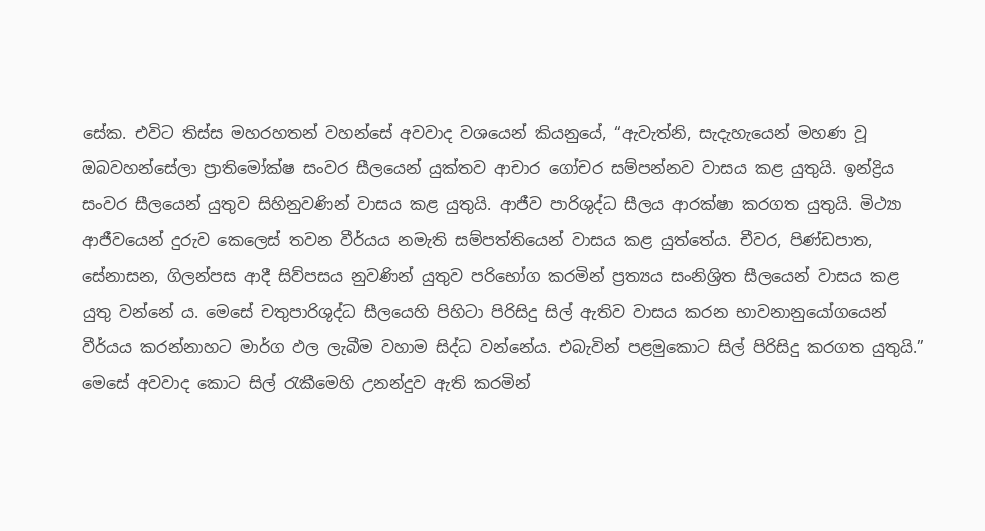සේක. එවිට තිස්ස මහරහතන් වහන්සේ අවවාද වශයෙන් කියනුයේ, “ඇවැත්නි, සැදැහැයෙන් මහණ වූ ඔබවහන්සේලා ප්‍රාතිමෝක්ෂ සංවර සීලයෙන් යුක්තව ආචාර ගෝචර සම්පන්නව වාසය කළ යුතුයි. ඉන්ද්‍රිය සංවර සීලයෙන් යුතුව සිහිනුවණින් වාසය කළ යුතුයි. ආජීව පාරිශුද්ධ සීලය ආරක්ෂා කරගත යුතුයි. මිථ්‍යා ආජීවයෙන් දුරුව කෙලෙස් තවන වීර්යය නමැති සම්පත්තියෙන් වාසය කළ යුත්තේය. චීවර, පිණ්ඩපාත, සේනාසන, ගිලන්පස ආදී සිව්පසය නුවණින් යුතුව පරිභෝග කරමින් ප්‍රත්‍යය සංනිශ්‍රිත සීලයෙන් වාසය කළ යුතු වන්නේ ය. මෙසේ චතුපාරිශුද්ධ සීලයෙහි පිහිටා පිරිසිදු සිල් ඇතිව වාසය කරන භාවනානුයෝගයෙන් වීර්යය කරන්නාහට මාර්ග ඵල ලැබීම වහාම සිද්ධ වන්නේය. එබැවින් පළමුකොට සිල් පිරිසිදු කරගත යුතුයි.” මෙසේ අවවාද කොට සිල් රැකීමෙහි උනන්දුව ඇති කරමින්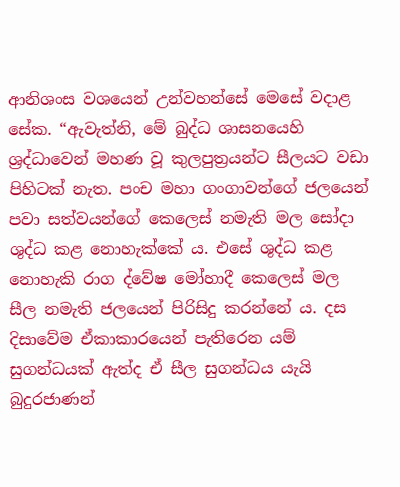ආනිශංස වශයෙන් උන්වහන්සේ මෙසේ වදාළ සේක. “ඇවැත්නි, මේ බුද්ධ ශාසනයෙහි ශ්‍රද්ධාවෙන් මහණ වූ කුලපුත්‍රයන්ට සීලයට වඩා පිහිටක් නැත. පංච මහා ගංගාවන්ගේ ජලයෙන් පවා සත්වයන්ගේ කෙලෙස් නමැති මල සෝදා ශුද්ධ කළ නොහැක්කේ ය. එසේ ශුද්ධ කළ නොහැකි රාග ද්වේෂ මෝහාදී කෙලෙස් මල සීල නමැති ජලයෙන් පිරිසිදු කරන්නේ ය. දස දිසාවේම ඒකාකාරයෙන් පැතිරෙන යම් සුගන්ධයක් ඇත්ද ඒ සීල සුගන්ධය යැයි බුදුරජාණන්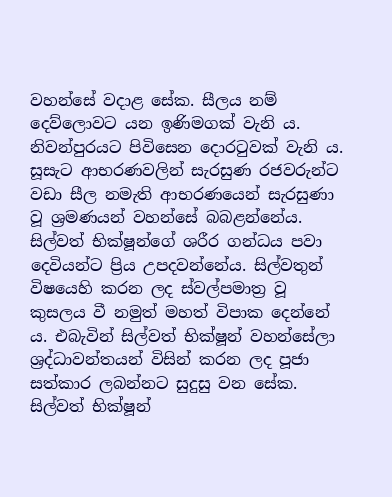වහන්සේ වදාළ සේක. සීලය නම් දෙව්ලොවට යන ඉණිමගක් වැනි ය. නිවන්පුරයට පිවිසෙන දොරටුවක් වැනි ය. සූසැට ආභරණවලින් සැරසුණ රජවරුන්ට වඩා සීල නමැති ආභරණයෙන් සැරසුණා වූ ශ්‍රමණයන් වහන්සේ බබළන්නේය. සිල්වත් භික්ෂූන්ගේ ශරීර ගන්ධය පවා දෙවියන්ට ප්‍රිය උපදවන්නේය. සිල්වතුන් විෂයෙහි කරන ලද ස්වල්පමාත්‍ර වූ කුසලය වී නමුත් මහත් විපාක දෙන්නේ ය. එබැවින් සිල්වත් භික්ෂූන් වහන්සේලා ශ්‍රද්ධාවන්තයන් විසින් කරන ලද පූජා සත්කාර ලබන්නට සුදුසු වන සේක. සිල්වත් භික්ෂූන්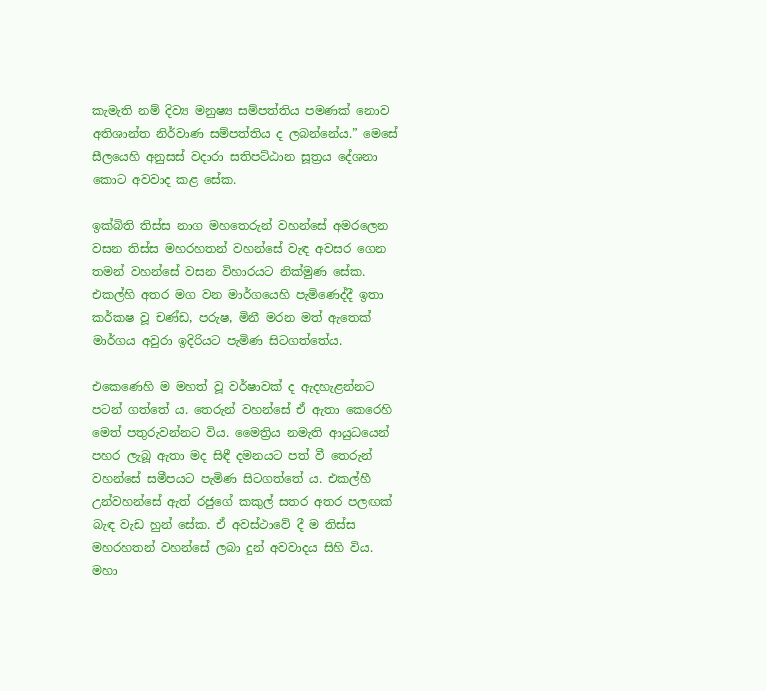කැමැති නම් දිව්‍ය මනුෂ්‍ය සම්පත්තිය පමණක් නොව අතිශාන්ත නිර්වාණ සම්පත්තිය ද ලබන්නේය.” මෙසේ සීලයෙහි අනුසස් වදාරා සතිපට්ඨාන සූත්‍රය දේශනා කොට අවවාද කළ සේක.

ඉක්බිති තිස්ස නාග මහතෙරුන් වහන්සේ අමරලෙන වසන තිස්ස මහරහතන් වහන්සේ වැඳ අවසර ගෙන තමන් වහන්සේ වසන විහාරයට නික්මුණ සේක. එකල්හි අතර මග වන මාර්ගයෙහි පැමිණෙද්දී ඉතා කර්කෂ වූ චණ්ඩ, පරුෂ, මිනී මරන මත් ඇතෙක් මාර්ගය අවුරා ඉදිරියට පැමිණ සිටගත්තේය.

එකෙණෙහි ම මහත් වූ වර්ෂාවක් ද ඇදහැළන්නට පටන් ගත්තේ ය. තෙරුන් වහන්සේ ඒ ඇතා කෙරෙහි මෙත් පතුරුවන්නට විය. මෛත්‍රිය නමැති ආයුධයෙන් පහර ලැබූ ඇතා මද සිඳී දමනයට පත් වී තෙරුන් වහන්සේ සමීපයට පැමිණ සිටගත්තේ ය. එකල්හී උන්වහන්සේ ඇත් රජුගේ කකුල් සතර අතර පලඟක් බැඳ වැඩ හුන් සේක. ඒ අවස්ථාවේ දී ම තිස්ස මහරහතන් වහන්සේ ලබා දුන් අවවාදය සිහි විය. මහා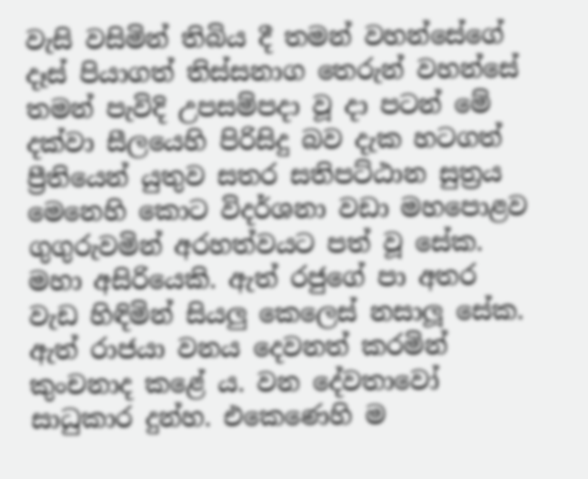වැසි වසිමින් තිබිය දී තමන් වහන්සේගේ දෑස් පියාගත් තිස්සනාග තෙරුන් වහන්සේ තමන් පැවිදි උපසම්පදා වූ දා පටන් මේ දක්වා සීලයෙහි පිරිසිදු බව දැක හටගත් ප්‍රීතියෙන් යුතුව සතර සතිපට්ඨාන සුත්‍රය මෙනෙහි කොට විදර්ශනා වඩා මහපොළව ගුගුරුවමින් අරහත්වයට පත් වූ සේක. මහා අසිරියෙකි. ඇත් රජුගේ පා අතර වැඩ හිඳිමින් සියලු කෙලෙස් නසාලූ සේක. ඇත් රාජයා වනය දෙවනත් කරමින් කුංචනාද කළේ ය. වන දේවතාවෝ සාධුකාර දුන්හ. එකෙණෙහි ම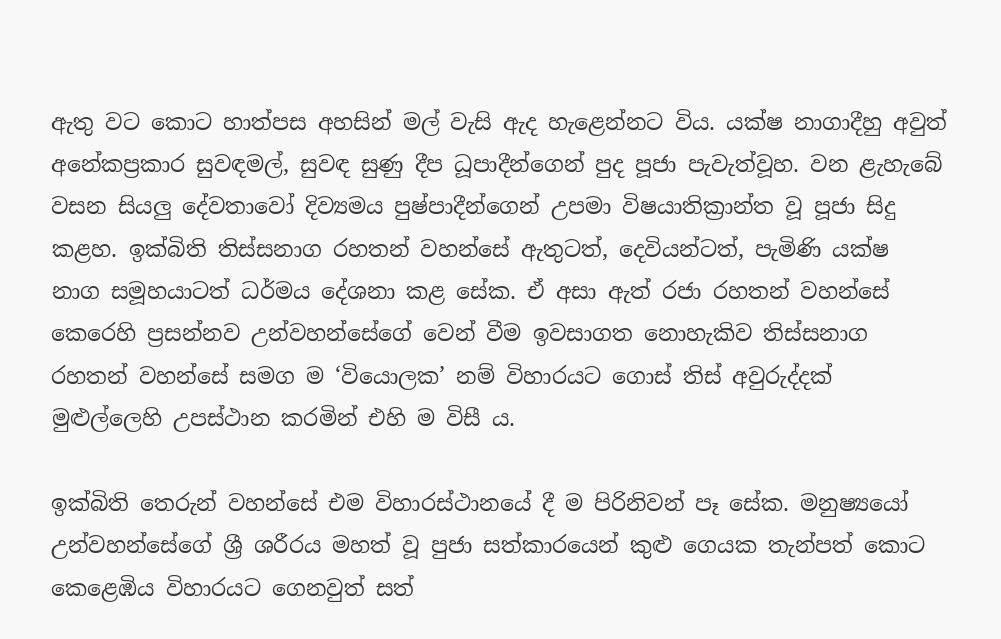ඇතු වට කොට හාත්පස අහසින් මල් වැසි ඇද හැළෙන්නට විය. යක්ෂ නාගාදීහු අවුත් අනේකප්‍රකාර සුවඳමල්, සුවඳ සුණු දීප ධූපාදීන්ගෙන් පුද පූජා පැවැත්වූහ. වන ළැහැබේ වසන සියලු දේවතාවෝ දිව්‍යමය පුෂ්පාදීන්ගෙන් උපමා විෂයාතික්‍රාන්ත වූ පූජා සිදු කළහ. ඉක්බිති තිස්සනාග රහතන් වහන්සේ ඇතුටත්, දෙවියන්ටත්, පැමිණි යක්ෂ නාග සමූහයාටත් ධර්මය දේශනා කළ සේක. ඒ අසා ඇත් රජා රහතන් වහන්සේ කෙරෙහි ප්‍රසන්නව උන්වහන්සේගේ වෙන් වීම ඉවසාගත නොහැකිව තිස්සනාග රහතන් වහන්සේ සමග ම ‘වියොලක’ නම් විහාරයට ගොස් තිස් අවුරුද්දක් මුළුල්ලෙහි උපස්ථාන කරමින් එහි ම විසී ය.

ඉක්බිති තෙරුන් වහන්සේ එම විහාරස්ථානයේ දී ම පිරිනිවන් පෑ සේක. මනුෂ්‍යයෝ උන්වහන්සේගේ ශ්‍රී ශරීරය මහත් වූ පුජා සත්කාරයෙන් කුළු ගෙයක තැන්පත් කොට කෙළෙඹිය විහාරයට ගෙනවුත් සත්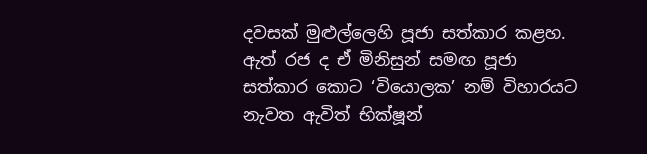දවසක් මුළුල්ලෙහි පූජා සත්කාර කළහ. ඇත් රජ ද ඒ මිනිසුන් සමඟ පූජා සත්කාර කොට ‘වියොලක’ නම් විහාරයට නැවත ඇවිත් භික්ෂූන්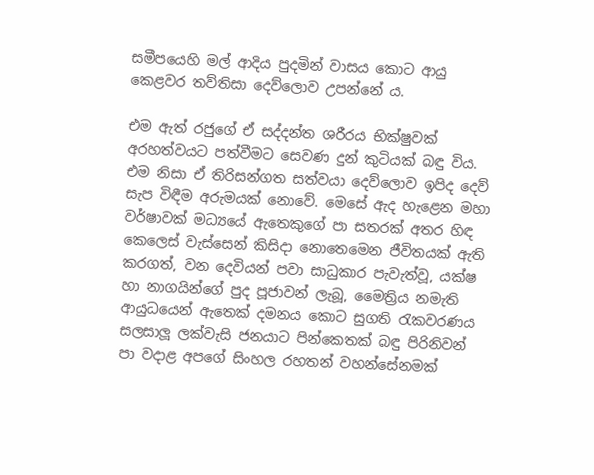සමීපයෙහි මල් ආදිය පුදමින් වාසය කොට ආයු කෙළවර තව්තිසා දෙව්ලොව උපන්නේ ය.

එම ඇත් රජුගේ ඒ සද්දන්ත ශරීරය භික්ෂුවක් අරහත්වයට පත්වීමට සෙවණ දුන් කුටියක් බඳු විය. එම නිසා ඒ තිරිසන්ගත සත්වයා දෙව්ලොව ඉපිද දෙව් සැප විඳීම අරුමයක් නොවේ. මෙසේ ඇද හැළෙන මහා වර්ෂාවක් මධ්‍යයේ ඇතෙකුගේ පා සතරක් අතර හිඳ කෙලෙස් වැස්සෙන් කිසිදා නොතෙමෙන ජීවිතයක් ඇති කරගත්, වන දෙවියන් පවා සාධුකාර පැවැත්වූ, යක්ෂ හා නාගයින්ගේ පුද පූජාවන් ලැබූ, මෛත්‍රිය නමැති ආයුධයෙන් ඇතෙක් දමනය කොට සුගති රැකවරණය සලසාලූ ලක්වැසි ජනයාට පින්කෙතක් බඳු පිරිනිවන් පා වදාළ අපගේ සිංහල රහතන් වහන්සේනමක්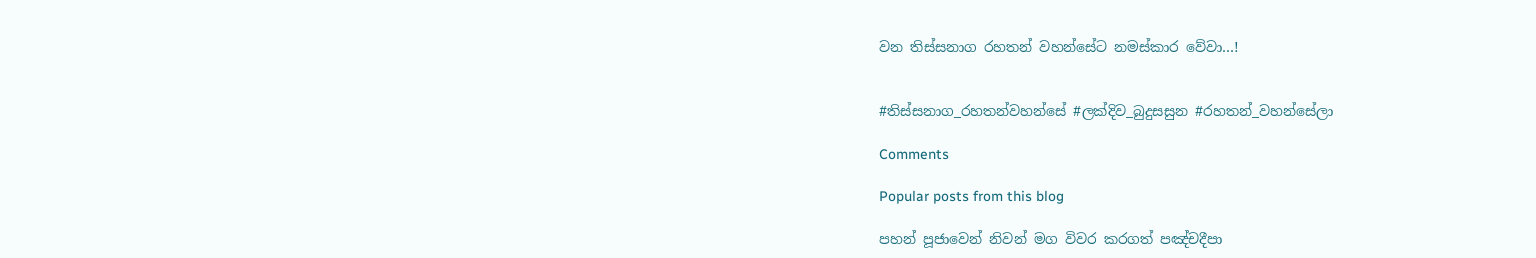වන තිස්සනාග රහතන් වහන්සේට නමස්කාර වේවා…!


#තිස්සනාග_රහතන්වහන්සේ #ලක්දිව_බුදුසසුන #රහතන්_වහන්සේලා

Comments

Popular posts from this blog

පහන් පූජාවෙන් නිවන් මග විවර කරගත් පඤ්චදීපා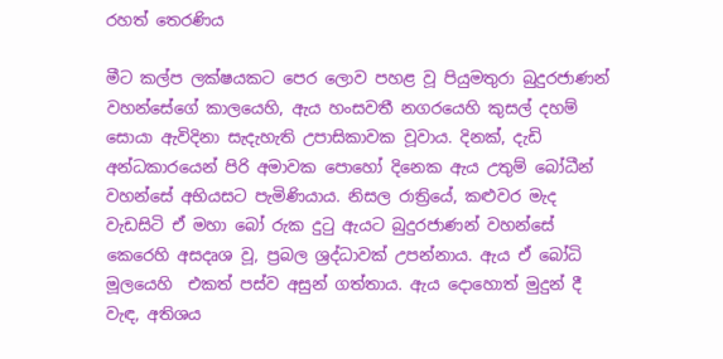රහත් තෙරණිය

මීට කල්ප ලක්ෂයකට පෙර ලොව පහළ වූ පියුමතුරා බුදුරජාණන් වහන්සේගේ කාලයෙහි, ඇය හංසවතී නගරයෙහි කුසල් දහම් සොයා ඇවිදිනා සැදැහැති උපාසිකාවක වූවාය. දිනක්, දැඩි අන්ධකාරයෙන් පිරි අමාවක පොහෝ දිනෙක ඇය උතුම් බෝධීන් වහන්සේ අභියසට පැමිණියාය. නිසල රාත්‍රියේ, කළුවර මැද වැඩසිටි ඒ මහා බෝ රුක දුටු ඇයට බුදුරජාණන් වහන්සේ කෙරෙහි අසදෘශ වූ, ප්‍රබල ශ්‍රද්ධාවක් උපන්නාය. ඇය ඒ බෝධි මූලයෙහි  එකත් පස්ව අසුන් ගත්තාය. ඇය දොහොත් මුදුන් දී වැඳ, අතිශය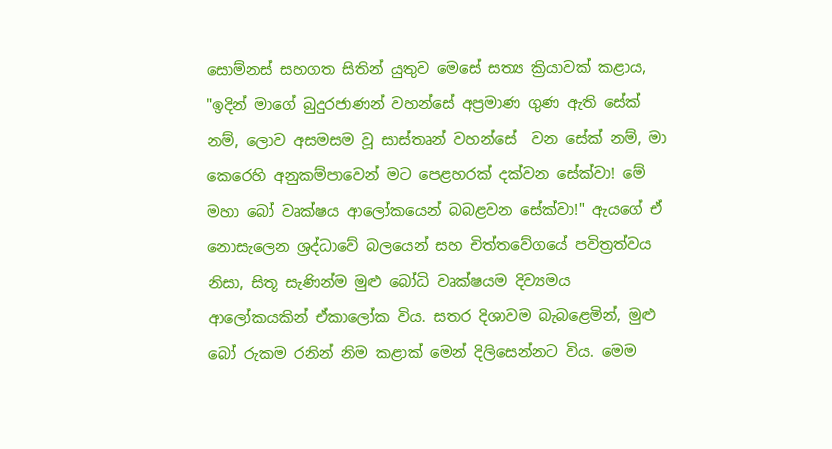සොම්නස් සහගත සිතින් යුතුව මෙසේ සත්‍ය ක්‍රියාවක් කළාය, "ඉදින් මාගේ බුදුරජාණන් වහන්සේ අප්‍රමාණ ගුණ ඇති සේක් නම්, ලොව අසමසම වූ සාස්තෘන් වහන්සේ  වන සේක් නම්, මා කෙරෙහි අනුකම්පාවෙන් මට පෙළහරක් දක්වන සේක්වා! මේ මහා බෝ වෘක්ෂය ආලෝකයෙන් බබළවන සේක්වා!" ඇයගේ ඒ නොසැලෙන ශ්‍රද්ධාවේ බලයෙන් සහ චිත්තවේගයේ පවිත්‍රත්වය නිසා, සිතූ සැණින්ම මුළු බෝධි වෘක්ෂයම දිව්‍යමය ආලෝකයකින් ඒකාලෝක විය. සතර දිශාවම බැබළෙමින්, මුළු බෝ රුකම රනින් නිම කළාක් මෙන් දිලිසෙන්නට විය. මෙම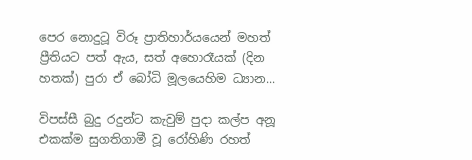පෙර නොදුටූ විරූ ප්‍රාතිහාර්යයෙන් මහත් ප්‍රීතියට පත් ඇය, සත් අහොරෑයක් (දින හතක්) පුරා ඒ බෝධි මූලයෙහිම ධ්‍යාන...

විපස්සී බුදු රදුන්ට කැවුම් පුදා කල්ප අනූ එකක්ම සුගතිගාමී වූ රෝහිණි රහත්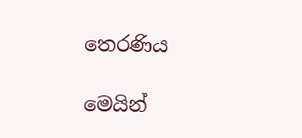තෙරණිය

මෙයින්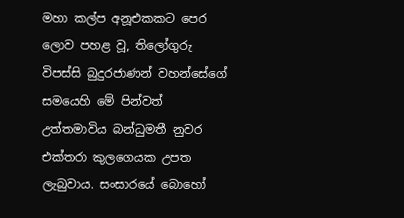මහා කල්ප අනූඑකකට පෙර ලොව පහළ වූ, තිලෝගුරු විපස්සි බුදුරජාණන් වහන්සේගේ සමයෙහි මේ පින්වත් උත්තමාවිය බන්ධුමතී නුවර එක්තරා කුලගෙයක උපත ලැබුවාය. සංසාරයේ බොහෝ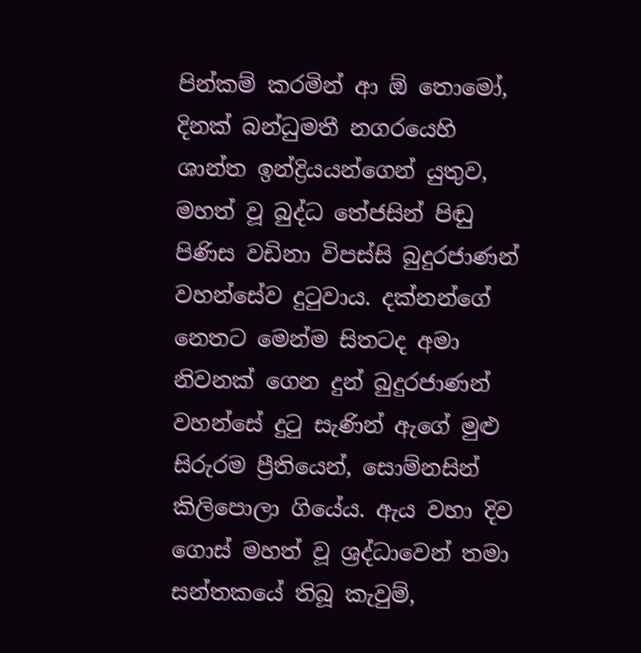පින්කම් කරමින් ආ ඕ තොමෝ, දිනක් බන්ධුමතී නගරයෙහි ශාන්ත ඉන්ද්‍රියයන්ගෙන් යුතුව, මහත් වූ බුද්ධ තේජසින් පිඬු පිණිස වඩිනා විපස්සි බුදුරජාණන් වහන්සේව දුටුවාය. දක්නන්ගේ නෙතට මෙන්ම සිතටද අමා නිවනක් ගෙන දුන් බුදුරජාණන් වහන්සේ දුටු සැණින් ඇගේ මුළු සිරුරම ප්‍රීතියෙන්, සොම්නසින් කිලිපොලා ගියේය. ඇය වහා දිව ගොස් මහත් වූ ශ්‍රද්ධාවෙන් තමා සන්තකයේ තිබූ කැවුම්,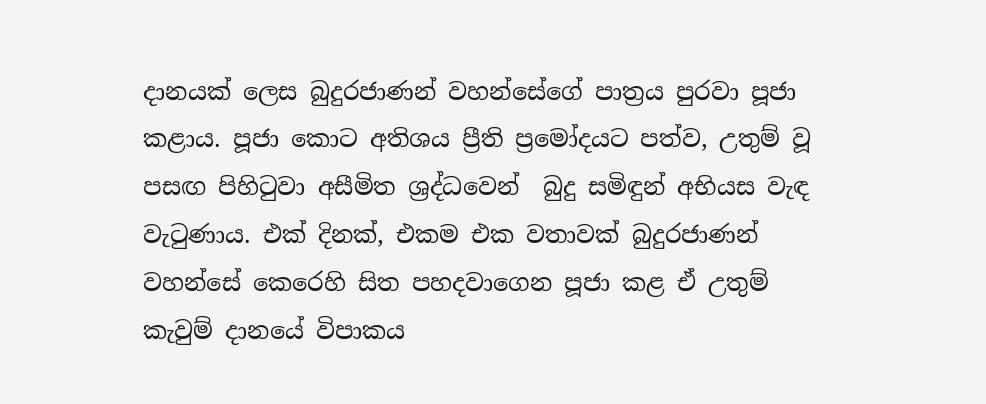දානයක් ලෙස බුදුරජාණන් වහන්සේගේ පාත්‍රය පුරවා පූජා කළාය. පූජා කොට අතිශය ප්‍රීති ප්‍රමෝදයට පත්ව, උතුම් වූ පසඟ පිහිටුවා අසීමිත ශ්‍රද්ධවෙන්  බුදු සමිඳුන් අභියස වැඳ වැටුණාය. එක් දිනක්, එකම එක වතාවක් බුදුරජාණන් වහන්සේ කෙරෙහි සිත පහදවාගෙන පූජා කළ ඒ උතුම් කැවුම් දානයේ විපාකය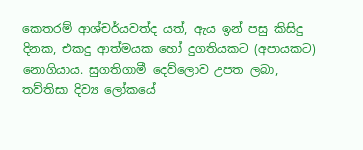කෙතරම් ආශ්චර්යවත්ද යත්, ඇය ඉන් පසු කිසිදු දිනක, එකදු ආත්මයක හෝ දුගතියකට (අපායකට) නොගියාය. සුගතිගාමී දෙව්ලොව උපත ලබා, තව්තිසා දිව්‍ය ලෝකයේ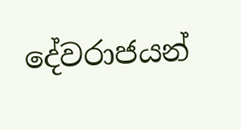දේවරාජයන්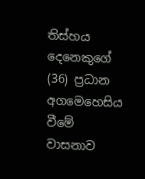තිස්හය දෙනෙකුගේ (36) ප්‍රධාන අගමෙහෙසිය වීමේ වාසනාව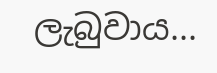ලැබුවාය...